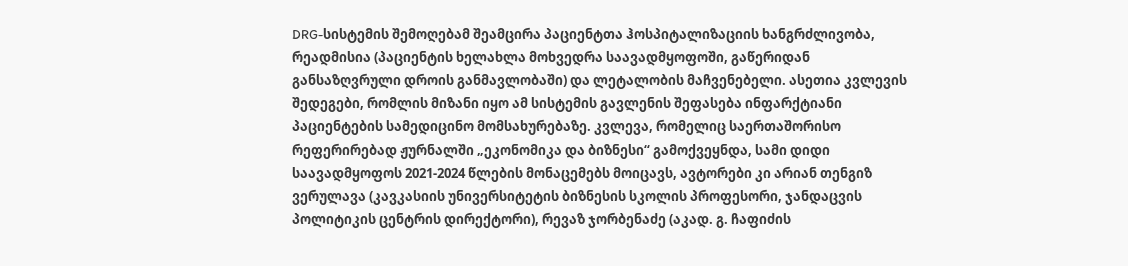DRG-სისტემის შემოღებამ შეამცირა პაციენტთა ჰოსპიტალიზაციის ხანგრძლივობა, რეადმისია (პაციენტის ხელახლა მოხვედრა საავადმყოფოში, გაწერიდან განსაზღვრული დროის განმავლობაში) და ლეტალობის მაჩვენებელი. ასეთია კვლევის შედეგები, რომლის მიზანი იყო ამ სისტემის გავლენის შეფასება ინფარქტიანი პაციენტების სამედიცინო მომსახურებაზე. კვლევა, რომელიც საერთაშორისო რეფერირებად ჟურნალში „ეკონომიკა და ბიზნესი“ გამოქვეყნდა, სამი დიდი საავადმყოფოს 2021-2024 წლების მონაცემებს მოიცავს, ავტორები კი არიან თენგიზ ვერულავა (კავკასიის უნივერსიტეტის ბიზნესის სკოლის პროფესორი, ჯანდაცვის პოლიტიკის ცენტრის დირექტორი), რევაზ ჯორბენაძე (აკად. გ. ჩაფიძის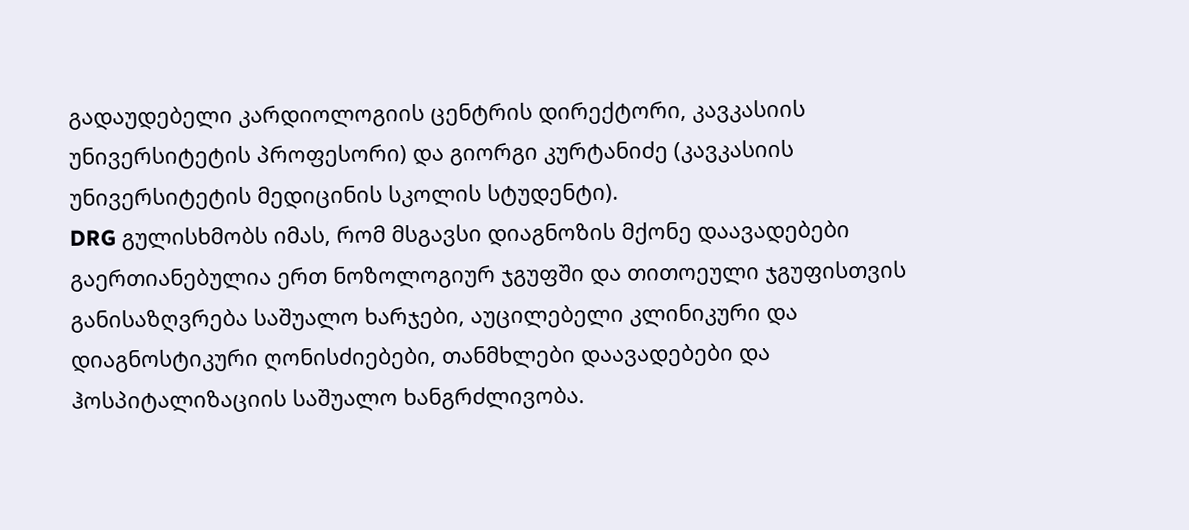გადაუდებელი კარდიოლოგიის ცენტრის დირექტორი, კავკასიის უნივერსიტეტის პროფესორი) და გიორგი კურტანიძე (კავკასიის უნივერსიტეტის მედიცინის სკოლის სტუდენტი).
DRG გულისხმობს იმას, რომ მსგავსი დიაგნოზის მქონე დაავადებები გაერთიანებულია ერთ ნოზოლოგიურ ჯგუფში და თითოეული ჯგუფისთვის განისაზღვრება საშუალო ხარჯები, აუცილებელი კლინიკური და დიაგნოსტიკური ღონისძიებები, თანმხლები დაავადებები და ჰოსპიტალიზაციის საშუალო ხანგრძლივობა.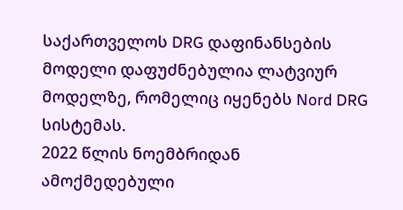საქართველოს DRG დაფინანსების მოდელი დაფუძნებულია ლატვიურ მოდელზე, რომელიც იყენებს Nord DRG სისტემას.
2022 წლის ნოემბრიდან ამოქმედებული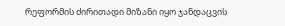რეფორმის ძირითადი მიზანი იყო ჯანდაცვის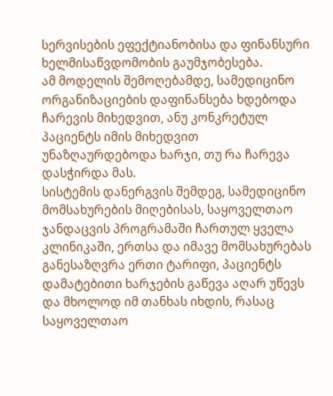სერვისების ეფექტიანობისა და ფინანსური ხელმისაწვდომობის გაუმჯობესება.
ამ მოდელის შემოღებამდე, სამედიცინო ორგანიზაციების დაფინანსება ხდებოდა ჩარევის მიხედვით, ანუ კონკრეტულ პაციენტს იმის მიხედვით უნაზღაურდებოდა ხარჯი, თუ რა ჩარევა დასჭირდა მას.
სისტემის დანერგვის შემდეგ, სამედიცინო მომსახურების მიღებისას, საყოველთაო ჯანდაცვის პროგრამაში ჩართულ ყველა კლინიკაში, ერთსა და იმავე მომსახურებას განესაზღვრა ერთი ტარიფი, პაციენტს დამატებითი ხარჯების გაწევა აღარ უწევს და მხოლოდ იმ თანხას იხდის, რასაც საყოველთაო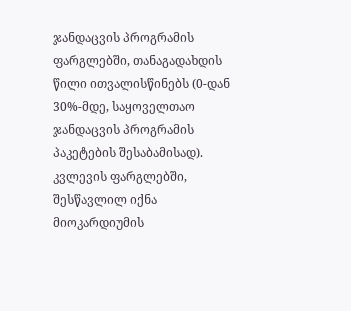ჯანდაცვის პროგრამის ფარგლებში, თანაგადახდის წილი ითვალისწინებს (0-დან 30%-მდე, საყოველთაო ჯანდაცვის პროგრამის პაკეტების შესაბამისად).
კვლევის ფარგლებში, შესწავლილ იქნა მიოკარდიუმის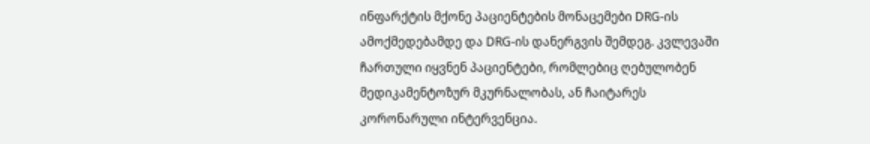ინფარქტის მქონე პაციენტების მონაცემები DRG-ის ამოქმედებამდე და DRG-ის დანერგვის შემდეგ. კვლევაში ჩართული იყვნენ პაციენტები, რომლებიც ღებულობენ მედიკამენტოზურ მკურნალობას, ან ჩაიტარეს კორონარული ინტერვენცია.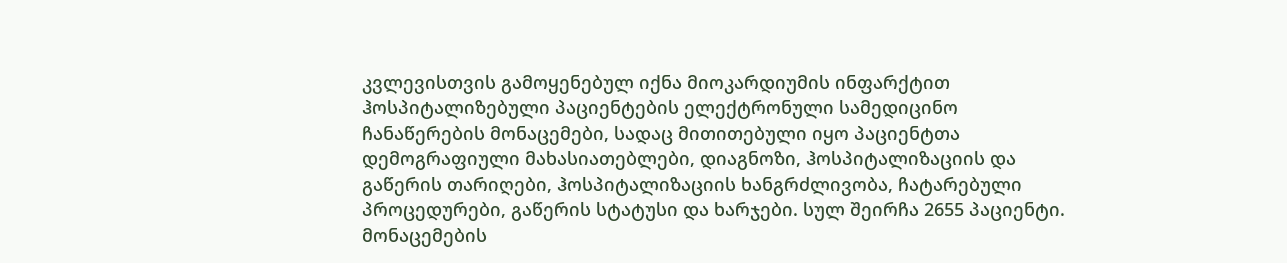კვლევისთვის გამოყენებულ იქნა მიოკარდიუმის ინფარქტით ჰოსპიტალიზებული პაციენტების ელექტრონული სამედიცინო ჩანაწერების მონაცემები, სადაც მითითებული იყო პაციენტთა დემოგრაფიული მახასიათებლები, დიაგნოზი, ჰოსპიტალიზაციის და გაწერის თარიღები, ჰოსპიტალიზაციის ხანგრძლივობა, ჩატარებული პროცედურები, გაწერის სტატუსი და ხარჯები. სულ შეირჩა 2655 პაციენტი. მონაცემების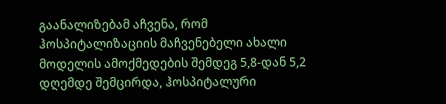გაანალიზებამ აჩვენა, რომ ჰოსპიტალიზაციის მაჩვენებელი ახალი მოდელის ამოქმედების შემდეგ 5,8-დან 5,2 დღემდე შემცირდა, ჰოსპიტალური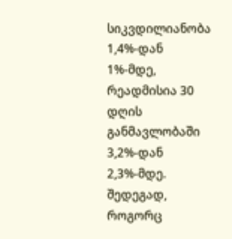სიკვდილიანობა 1,4%-დან 1%-მდე, რეადმისია 30 დღის განმავლობაში 3,2%-დან 2,3%-მდე.
შედეგად, როგორც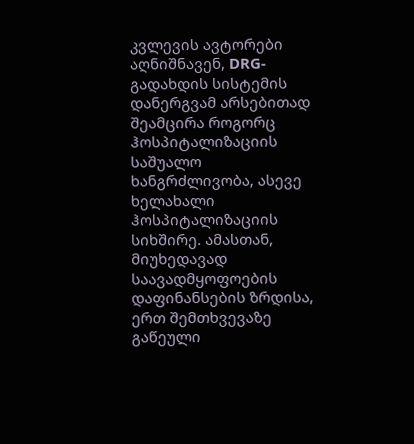კვლევის ავტორები აღნიშნავენ, DRG-გადახდის სისტემის დანერგვამ არსებითად შეამცირა როგორც ჰოსპიტალიზაციის საშუალო ხანგრძლივობა, ასევე ხელახალი ჰოსპიტალიზაციის სიხშირე. ამასთან, მიუხედავად საავადმყოფოების დაფინანსების ზრდისა, ერთ შემთხვევაზე გაწეული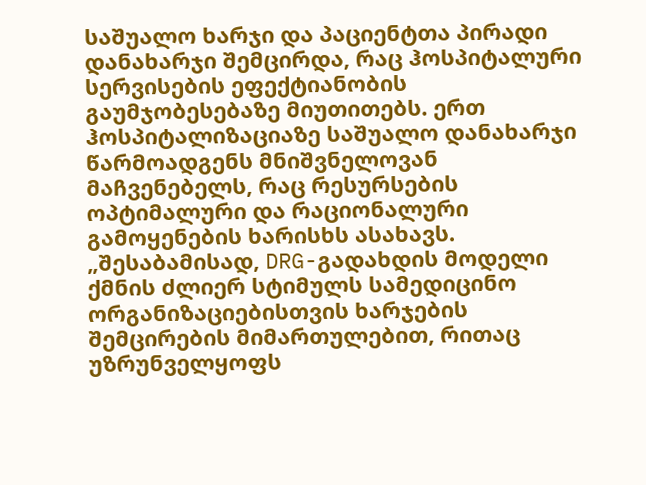საშუალო ხარჯი და პაციენტთა პირადი დანახარჯი შემცირდა, რაც ჰოსპიტალური სერვისების ეფექტიანობის გაუმჯობესებაზე მიუთითებს. ერთ ჰოსპიტალიზაციაზე საშუალო დანახარჯი წარმოადგენს მნიშვნელოვან მაჩვენებელს, რაც რესურსების ოპტიმალური და რაციონალური გამოყენების ხარისხს ასახავს.
„შესაბამისად, DRG-გადახდის მოდელი ქმნის ძლიერ სტიმულს სამედიცინო ორგანიზაციებისთვის ხარჯების შემცირების მიმართულებით, რითაც უზრუნველყოფს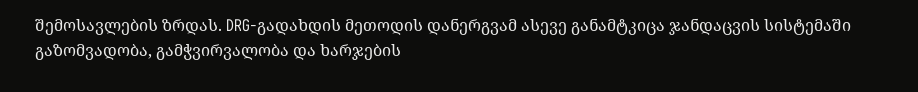შემოსავლების ზრდას. DRG-გადახდის მეთოდის დანერგვამ ასევე განამტკიცა ჯანდაცვის სისტემაში გაზომვადობა, გამჭვირვალობა და ხარჯების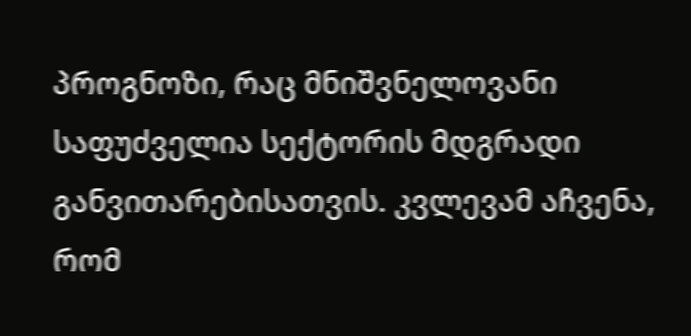პროგნოზი, რაც მნიშვნელოვანი საფუძველია სექტორის მდგრადი განვითარებისათვის. კვლევამ აჩვენა, რომ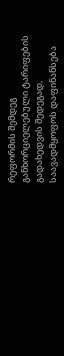რეფორმის შემდეგ განხორციელებული ტარიფების გადახედვის შედეგად, საავადმყოფოს დაფინანსება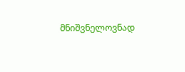მნიშვნელოვნად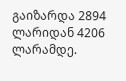გაიზარდა 2894 ლარიდან 4206 ლარამდე.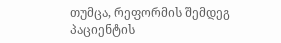თუმცა, რეფორმის შემდეგ პაციენტის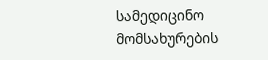სამედიცინო მომსახურების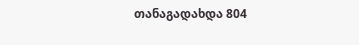თანაგადახდა 804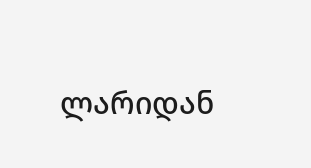ლარიდან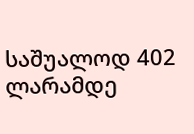საშუალოდ 402 ლარამდე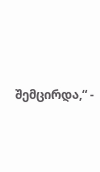შემცირდა,“ -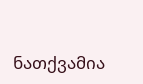ნათქვამია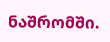ნაშრომში.